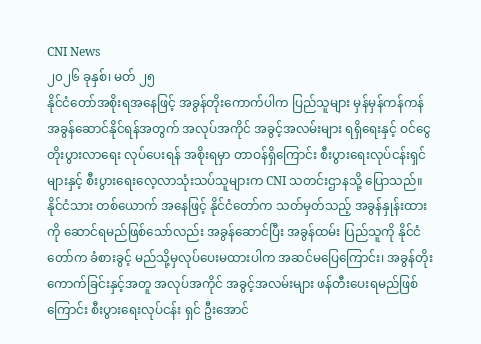CNI News
၂၀၂၆ ခုနှစ်၊ မတ် ၂၅
နိုင်ငံတော်အစိုးရအနေဖြင့် အခွန်တိုးကောက်ပါက ပြည်သူများ မှန်မှန်ကန်ကန် အခွန်ဆောင်နိုင်ရန်အတွက် အလုပ်အကိုင် အခွင့်အလမ်းများ ရရှိရေးနှင့် ဝင်ငွေတိုးပွားလာရေး လုပ်ပေးရန် အစိုးရမှာ တာဝန်ရှိကြောင်း စီးပွားရေးလုပ်ငန်းရှင်များနှင့် စီးပွားရေးလေ့လာသုံးသပ်သူများက CNI သတင်းဌာနသို့ ပြောသည်။
နိုင်ငံသား တစ်ယောက် အနေဖြင့် နိုင်ငံတော်က သတ်မှတ်သည့် အခွန်နှုန်းထားကို ဆောင်ရမည်ဖြစ်သော်လည်း အခွန်ဆောင်ပြီး အခွန်ထမ်း ပြည်သူကို နိုင်ငံတော်က ခံစားခွင့် မည်သို့မှလုပ်ပေးမထားပါက အဆင်မပြေကြောင်း၊ အခွန်တိုးကောက်ခြင်းနှင့်အတူ အလုပ်အကိုင် အခွင့်အလမ်းများ ဖန်တီးပေးရမည်ဖြစ်ကြောင်း စီးပွားရေးလုပ်ငန်း ရှင် ဦးအောင်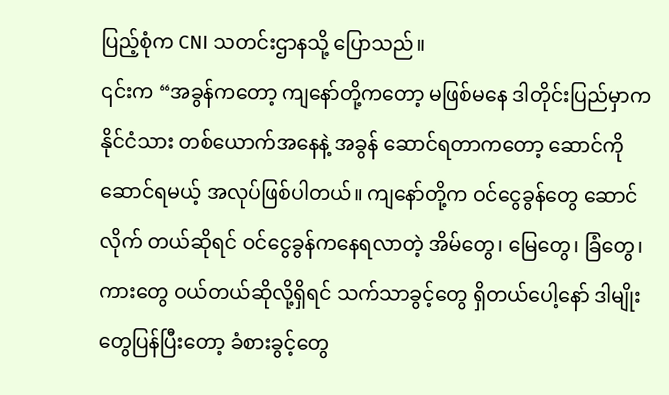ပြည့်စုံက CNI သတင်းဌာနသို့ ပြောသည်။
၎င်းက “အခွန်ကတော့ ကျနော်တို့ကတော့ မဖြစ်မနေ ဒါတိုင်းပြည်မှာက နိုင်ငံသား တစ်ယောက်အနေနဲ့ အခွန် ဆောင်ရတာကတော့ ဆောင်ကိုဆောင်ရမယ့် အလုပ်ဖြစ်ပါတယ်။ ကျနော်တို့က ဝင်ငွေခွန်တွေ ဆောင်လိုက် တယ်ဆိုရင် ဝင်ငွေခွန်ကနေရလာတဲ့ အိမ်တွေ၊ မြေတွေ၊ ခြံတွေ၊ ကားတွေ ဝယ်တယ်ဆိုလို့ရှိရင် သက်သာခွင့်တွေ ရှိတယ်ပေါ့နော် ဒါမျိုးတွေပြန်ပြီးတော့ ခံစားခွင့်တွေ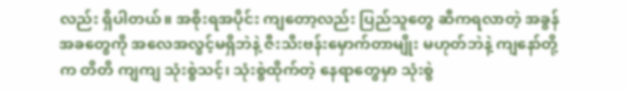လည်း ရှိပါတယ်။ အစိုးရအပိုင်း ကျတော့လည်း ပြည်သူတွေ ဆီကရလာတဲ့ အခွန်အခတွေကို အလေအလွင့်မရှိဘဲနဲ့ ဇီးသီးဗန်းမှောက်တာမျိုး မဟုတ်ဘဲနဲ့ ကျနော်တို့က တိတိ ကျကျ သုံးစွဲသင့်၊ သုံးစွဲထိုက်တဲ့ နေရာတွေမှာ သုံးစွဲ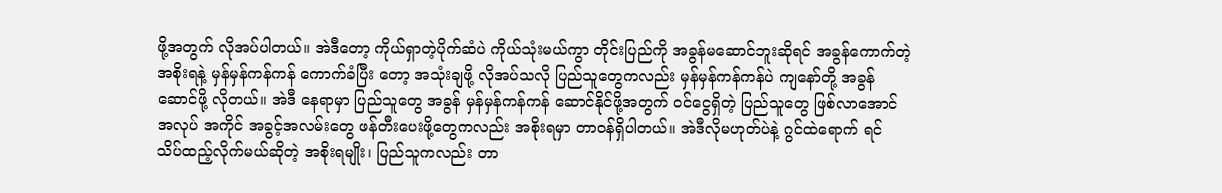ဖို့အတွက် လိုအပ်ပါတယ်။ အဲဒီတော့ ကိုယ်ရှာတဲ့ပိုက်ဆံပဲ ကိုယ်သုံးမယ်ကွာ တိုင်းပြည်ကို အခွန်မဆောင်ဘူးဆိုရင် အခွန်ကောက်တဲ့ အစိုးရနဲ့ မှန်မှန်ကန်ကန် ကောက်ခံပြီး တော့ အသုံးချဖို့ လိုအပ်သလို ပြည်သူတွေကလည်း မှန်မှန်ကန်ကန်ပဲ ကျနော်တို့ အခွန်ဆောင်ဖို့ လိုတယ်။ အဲဒီ နေရာမှာ ပြည်သူတွေ အခွန် မှန်မှန်ကန်ကန် ဆောင်နိုင်ဖို့အတွက် ဝင်ငွေရှိတဲ့ ပြည်သူတွေ ဖြစ်လာအောင် အလုပ် အကိုင် အခွင့်အလမ်းတွေ ဖန်တီးပေးဖို့တွေကလည်း အစိုးရမှာ တာဝန်ရှိပါတယ်။ အဲဒီလိုမဟုတ်ပဲနဲ့ ဂွင်ထဲရောက် ရင် သိပ်ထည့်လိုက်မယ်ဆိုတဲ့ အစိုးရမျိုး၊ ပြည်သူကလည်း တာ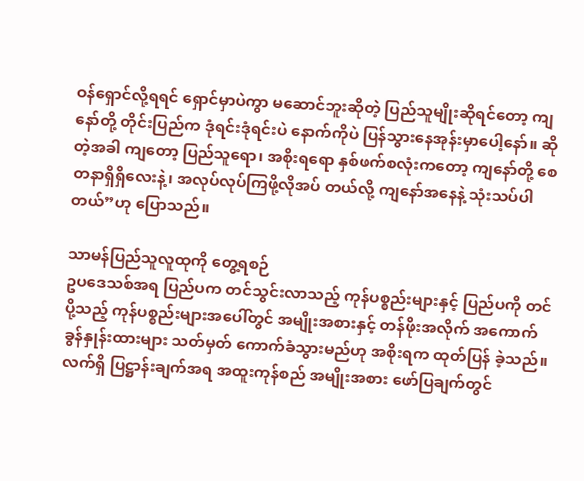ဝန်ရှောင်လို့ရရင် ရှောင်မှာပဲကွာ မဆောင်ဘူးဆိုတဲ့ ပြည်သူမျိုးဆိုရင်တော့ ကျနော်တို့ တိုင်းပြည်က ဒုံရင်းဒုံရင်းပဲ နောက်ကိုပဲ ပြန်သွားနေအုန်းမှာပေါ့နော်။ ဆိုတဲ့အခါ ကျတော့ ပြည်သူရော၊ အစိုးရရော နှစ်ဖက်စလုံးကတော့ ကျနော်တို့ စေတနာရှိရှိလေးနဲ့၊ အလုပ်လုပ်ကြဖို့လိုအပ် တယ်လို့ ကျနော်အနေနဲ့ သုံးသပ်ပါတယ်”ဟု ပြောသည်။

သာမန်ပြည်သူလူထုကို တွေ့ရစဉ်
ဥပဒေသစ်အရ ပြည်ပက တင်သွင်းလာသည့် ကုန်ပစ္စည်းများနှင့် ပြည်ပကို တင်ပို့သည့် ကုန်ပစ္စည်းများအပေါ်တွင် အမျိုးအစားနှင့် တန်ဖိုးအလိုက် အကောက်ခွန်နှုန်းထားများ သတ်မှတ် ကောက်ခံသွားမည်ဟု အစိုးရက ထုတ်ပြန် ခဲ့သည်။
လက်ရှိ ပြဋ္ဌာန်းချက်အရ အထူးကုန်စည် အမျိုးအစား ဖော်ပြချက်တွင်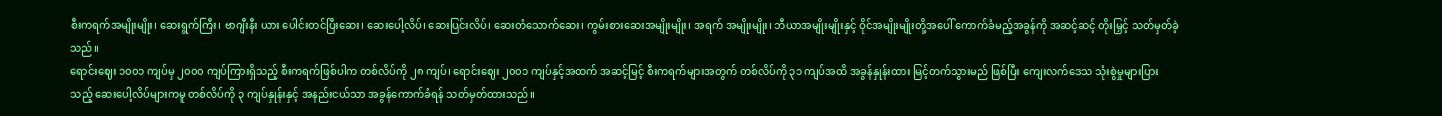စီးကရက်အမျိုးမျိုး၊ ဆေးရွက်ကြီး၊ ဗာဂျီးနီး ယား ပေါင်းတင်ပြီးဆေး၊ ဆေးပေါ့လိပ်၊ ဆေးပြင်းလိပ်၊ ဆေးတံသောက်ဆေး၊ ကွမ်းစားဆေးအမျိုးမျိုး၊ အရက် အမျိုးမျိုး၊ ဘီယာအမျိုးမျိုးနှင့် ဝိုင်အမျိုးမျိုးတို့အပေါ် ကောက်ခံမည့်အခွန်ကို အဆင့်ဆင့် တိုးမြှင့် သတ်မှတ်ခဲ့ သည်။
ရောင်းဈေး ၁၀၀၁ ကျပ်မှ ၂၀၀၀ ကျပ်ကြားရှိသည့် စီးကရက်ဖြစ်ပါက တစ်လိပ်ကို ၂၈ ကျပ်၊ ရောင်းဈေး ၂၀၀၁ ကျပ်နှင့်အထက် အဆင့်မြင့် စီးကရက်များအတွက် တစ်လိပ်ကို ၃၁ ကျပ်အထိ အခွန်နှုန်းထား မြင့်တက်သွားမည် ဖြစ်ပြီး ကျေးလက်ဒေသ သုံးစွဲမှုများပြားသည့် ဆေးပေါ့လိပ်များကမူ တစ်လိပ်ကို ၃ ကျပ်နှုန်းနှင့် အနည်းငယ်သာ အခွန်ကောက်ခံရန် သတ်မှတ်ထားသည်။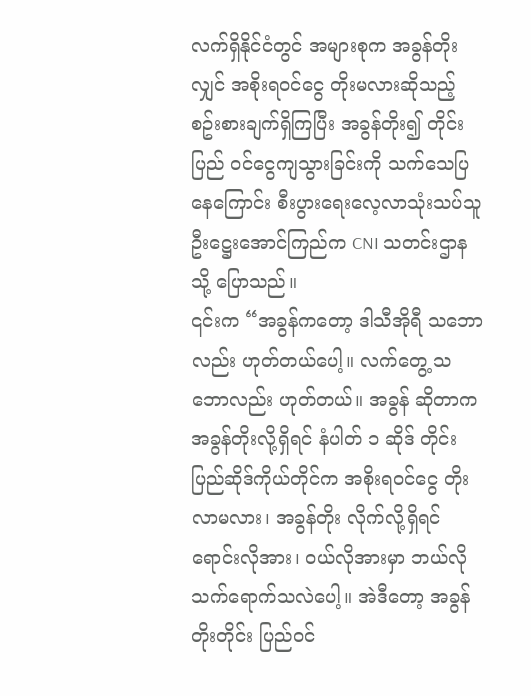လက်ရှိနိုင်ငံတွင် အများစုက အခွန်တိုးလျှင် အစိုးရဝင်ငွေ တိုးမလားဆိုသည့် စဥ်းစားချက်ရှိကြပြီး အခွန်တိုး၍ တိုင်းပြည် ဝင်ငွေကျသွားခြင်းကို သက်သေပြနေကြောင်း စီးပွားရေးလေ့လာသုံးသပ်သူ ဦးဋ္ဌေးအောင်ကြည်က CNI သတင်းဌာနသို့ ပြောသည်။
၎င်းက “အခွန်ကတော့ ဒါသီအိုရီ သဘောလည်း ဟုတ်တယ်ပေါ့။ လက်တွေ့ သဘောလည်း ဟုတ်တယ်။ အခွန် ဆိုတာက အခွန်တိုးလို့ရှိရင် နံပါတ် ၁ ဆိုဒ် တိုင်းပြည်ဆိုဒ်ကိုယ်တိုင်က အစိုးရဝင်ငွေ တိုးလာမလား၊ အခွန်တိုး လိုက်လို့ရှိရင် ရောင်းလိုအား၊ ဝယ်လိုအားမှာ ဘယ်လိုသက်ရောက်သလဲပေါ့။ အဲဒီတော့ အခွန်တိုးတိုင်း ပြည်ဝင်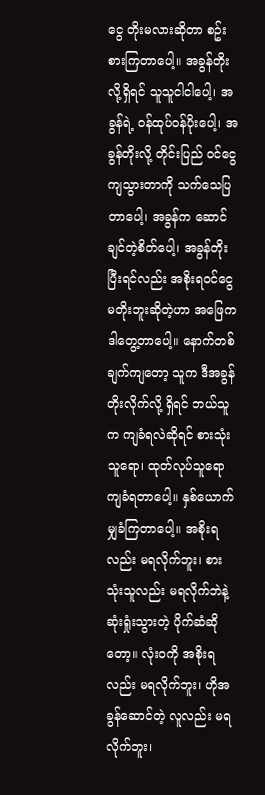ငွေ တိုးမလားဆိုတာ စဥ်းစားကြတာပေါ့။ အခွန်တိုးလို့ရှိရင် သူသူငါငါပေါ့၊ အခွန်ရဲ့ ဝန်ထုပ်ဝန်ပိုးပေါ့၊ အခွန်တိုးလို့ တိုင်းပြည် ဝင်ငွေကျသွားတာကို သက်သေပြတာပေါ့၊ အခွန်က ဆောင်ချင်တဲ့စိတ်ပေါ့၊ အခွန်တိုးပြီးရင်လည်း အစိုးရဝင်ငွေ မတိုးဘူးဆိုတဲ့ဟာ အဖြေက ဒါတွေ့တာပေါ့။ နောက်တစ်ချက်ကျတော့ သူက ဒီအခွန်တိုးလိုက်လို့ ရှိရင် ဘယ်သူက ကျခံရလဲဆိုရင် စားသုံးသူရော၊ ထုတ်လုပ်သူရော ကျခံရတာပေါ့။ နှစ်ယောက်မျှခံကြတာပေါ့။ အစိုးရလည်း မရလိုက်ဘူး၊ စားသုံးသူလည်း မရလိုက်ဘဲနဲ့ ဆုံးရှုံးသွားတဲ့ ပိုက်ဆံဆိုတော့။ လုံးဝကို အစိုးရလည်း မရလိုက်ဘူး၊ ဟိုအခွန်ဆောင်တဲ့ လူလည်း မရလိုက်ဘူး၊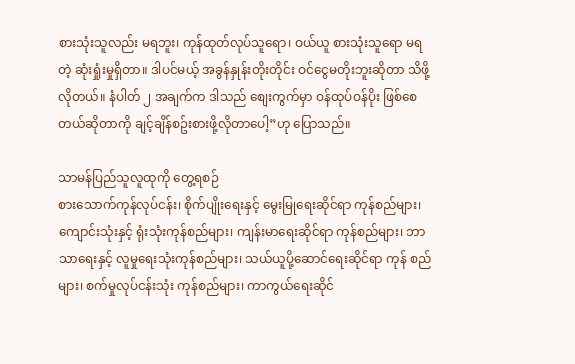စားသုံးသူလည်း မရဘူး၊ ကုန်ထုတ်လုပ်သူရော၊ ဝယ်ယူ စားသုံးသူရော မရတဲ့ ဆုံးရှုံးမှုရှိတာ။ ဒါပင်မယ့် အခွန်နှုန်းတိုးတိုင်း ဝင်ငွေမတိုးဘူးဆိုတာ သိဖို့လိုတယ်။ နံပါတ် ၂ အချက်က ဒါသည် စျေးကွက်မှာ ဝန်ထုပ်ဝန်ပိုး ဖြစ်စေတယ်ဆိုတာကို ချင့်ချိန်စဥ်းစားဖို့လိုတာပေါ့”ဟု ပြောသည်။

သာမန်ပြည်သူလူထုကို တွေ့ရစဉ်
စားသောက်ကုန်လုပ်ငန်း၊ စိုက်ပျိုးရေးနှင့် မွေးမြုရေးဆိုင်ရာ ကုန်စည်များ၊ ကျောင်းသုံးနှင့် ရုံးသုံးကုန်စည်များ၊ ကျန်းမာရေးဆိုင်ရာ ကုန်စည်များ၊ ဘာသာရေးနှင့် လူမှုရေးသုံးကုန်စည်များ၊ သယ်ယူပို့ဆောင်ရေးဆိုင်ရာ ကုန် စည်များ၊ စက်မှုလုပ်ငန်းသုံး ကုန်စည်များ၊ ကာကွယ်ရေးဆိုင်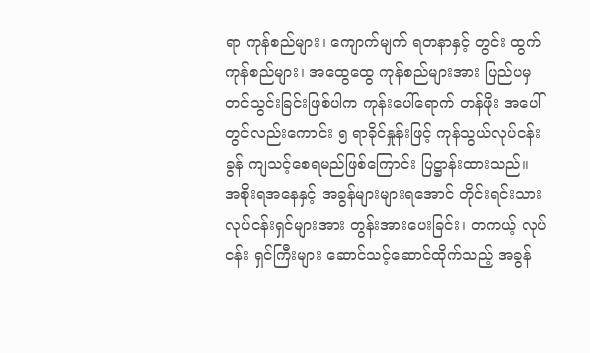ရာ ကုန်စည်များ၊ ကျောက်မျက် ရတနာနှင့် တွင်း ထွက် ကုန်စည်များ၊ အထွေထွေ ကုန်စည်များအား ပြည်ပမှ တင်သွင်းခြင်းဖြစ်ပါက ကုန်းပေါ်ရောက် တန်ဖိုး အပေါ်တွင်လည်းကောင်း ၅ ရာခိုင်နှုန်းဖြင့် ကုန်သွယ်လုပ်ငန်းခွန် ကျသင့်စေရမည်ဖြစ်ကြောင်း ပြဋ္ဌာန်းထားသည်။
အစိုးရအနေနှင့် အခွန်များများရအောင် တိုင်းရင်းသား လုပ်ငန်းရှင်များအား တွန်းအားပေးခြင်း၊ တကယ့် လုပ်ငန်း ရှင်ကြီးများ ဆောင်သင့်ဆောင်ထိုက်သည့် အခွန်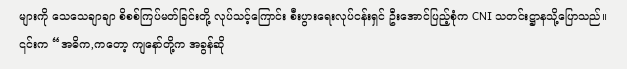များကို သေသေချာချာ စိစစ်ကြပ်မတ်ခြင်းတို့ လုပ်သင့်ကြောင်း စီးပွားရေးလုပ်ငန်းရှင် ဦးအောင်ပြည့်စုံက CNI သတင်းဋ္ဌာနသို့ပြောသည်။
၎င်းက “အဓိက,ကတော့ ကျနော်တို့က အခွန်ဆို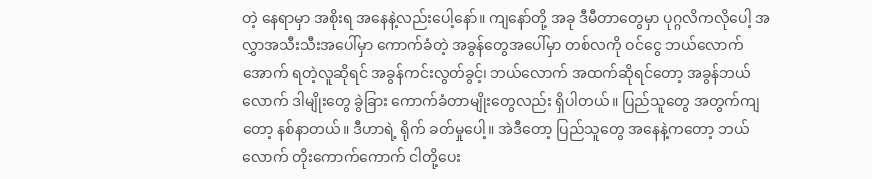တဲ့ နေရာမှာ အစိုးရ အနေနဲ့လည်းပေါ့နော်။ ကျနော်တို့ အခု ဒီမီတာတွေမှာ ပုဂ္ဂလိကလိုပေါ့ အလွှာအသီးသီးအပေါ်မှာ ကောက်ခံတဲ့ အခွန်တွေအပေါ်မှာ တစ်လကို ဝင်ငွေ ဘယ်လောက်အောက် ရတဲ့လူဆိုရင် အခွန်ကင်းလွတ်ခွင့်၊ ဘယ်လောက် အထက်ဆိုရင်တော့ အခွန်ဘယ်လောက် ဒါမျိုးတွေ ခွဲခြား ကောက်ခံတာမျိုးတွေလည်း ရှိပါတယ်။ ပြည်သူတွေ အတွက်ကျတော့ နစ်နာတယ်။ ဒီဟာရဲ့ ရိုက် ခတ်မှုပေါ့။ အဲဒီတော့ ပြည်သူတွေ အနေနဲ့ကတော့ ဘယ်လောက် တိုးကောက်ကောက် ငါတို့ပေး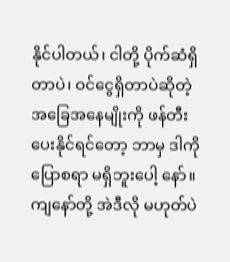နိုင်ပါတယ်၊ ငါတို့ ပိုက်ဆံရှိတာပဲ၊ ဝင်ငွေရှိတာပဲဆိုတဲ့ အခြေအနေမျိုးကို ဖန်တီးပေးနိုင်ရင်တော့ ဘာမှ ဒါကိုပြောစရာ မရှိဘူးပေါ့ နော်။ ကျနော်တို့ အဲဒီလို မဟုတ်ပဲ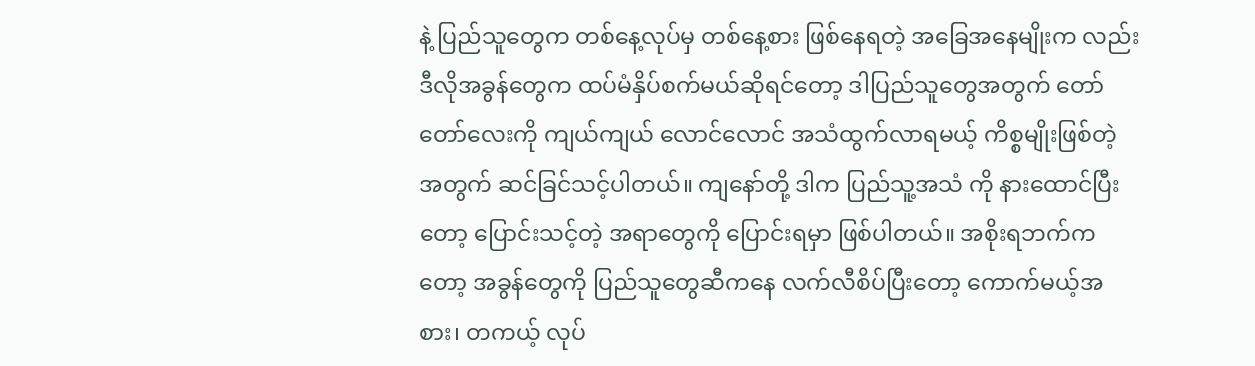နဲ့ ပြည်သူတွေက တစ်နေ့လုပ်မှ တစ်နေ့စား ဖြစ်နေရတဲ့ အခြေအနေမျိုးက လည်း ဒီလိုအခွန်တွေက ထပ်မံနှိပ်စက်မယ်ဆိုရင်တော့ ဒါပြည်သူတွေအတွက် တော်တော်လေးကို ကျယ်ကျယ် လောင်လောင် အသံထွက်လာရမယ့် ကိစ္စမျိုးဖြစ်တဲ့အတွက် ဆင်ခြင်သင့်ပါတယ်။ ကျနော်တို့ ဒါက ပြည်သူ့အသံ ကို နားထောင်ပြီးတော့ ပြောင်းသင့်တဲ့ အရာတွေကို ပြောင်းရမှာ ဖြစ်ပါတယ်။ အစိုးရဘက်ကတော့ အခွန်တွေကို ပြည်သူတွေဆီကနေ လက်လီစိပ်ပြီးတော့ ကောက်မယ့်အစား၊ တကယ့် လုပ်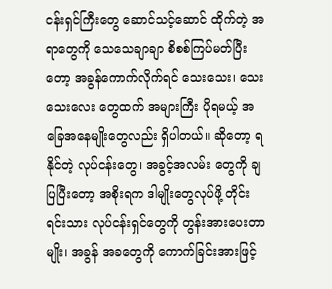ငန်းရှင်ကြီးတွေ ဆောင်သင့်ဆောင် ထိုက်တဲ့ အရာတွေကို သေသေချာချာ စိစစ်ကြပ်မတ်ပြီးတော့ အခွန်ကောက်လိုက်ရင် သေးသေး၊ သေးသေးလေး တွေထက် အများကြီး ပိုရမယ့် အခြေအနေမျိုးတွေလည်း ရှိပါတယ်။ ဆိုတော့ ရနိုင်တဲ့ လုပ်ငန်းတွေ၊ အခွင့်အလမ်း တွေကို ချပြပြီးတော့ အစိုးရက ဒါမျိုးတွေလုပ်ဖို့ တိုင်းရင်းသား လုပ်ငန်းရှင်တွေကို တွန်းအားပေးတာမျိုး၊ အခွန် အခတွေကို ကောက်ခြင်းအားဖြင့်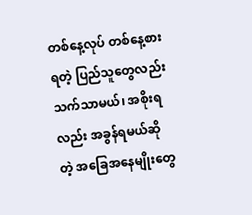တစ်နေ့လုပ် တစ်နေ့စားရတဲ့ ပြည်သူတွေလည်း သက်သာမယ်၊ အစိုးရလည်း အခွန်ရမယ်ဆိုတဲ့ အခြေအနေမျိုးတွေ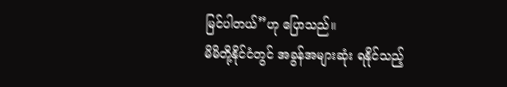မြင်ပါတယ်”ဟု ပြောသည်။
မိမိတို့နိုင်ငံတွင် အခွန်အများဆုံး ရနိုင်သည့်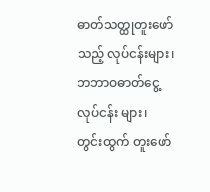ဓာတ်သတ္ထုတူးဖော်သည့် လုပ်ငန်းများ၊ ဘဘာဝဓာတ်ငွေ့ လုပ်ငန်း များ၊ တွင်းထွက် တူးဖော်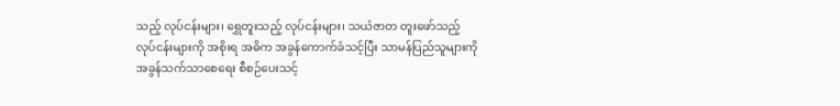သည့် လုပ်ငန်းများ၊ ရွှေတူးသည့် လုပ်ငန်းများ၊ သယံဇာတ တူးဖော်သည့် လုပ်ငန်းများကို အစိုးရ အဓိက အခွန်ကောက်ခံသင့်ပြီး သာမန်ပြည်သူများကို အခွန်သက်သာစေရေး စီစဉ်ပေးသင့်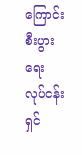ကြောင်း စီးပွား ရေး လုပ်ငန်းရှင်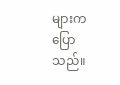များက ပြောသည်။